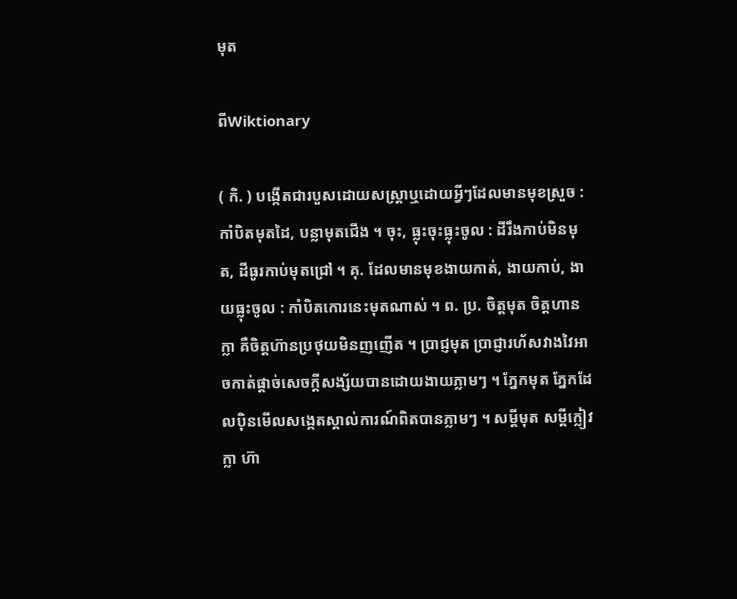មុត

ពីWiktionary

( កិ. ) បង្កើតជារបួសដោយសស្ត្រាឬដោយអ្វីៗដែលមានមុខស្រួច : កាំបិតមុតដៃ, បន្លាមុតជើង ។ ចុះ, ធ្លុះចុះធ្លុះចូល : ដីរឹងកាប់មិនមុត, ដីធូរកាប់មុតជ្រៅ ។ គុ. ដែលមានមុខងាយកាត់, ងាយកាប់, ងាយធ្លុះចូល : កាំបិតកោរនេះមុតណាស់ ។ ព. ប្រ. ចិត្តមុត ចិត្តហានក្លា គឺចិត្តហ៊ានប្រថុយមិនញញើត ។ ប្រាជ្ញមុត ប្រាជ្ញារហ័សវាងវៃអាចកាត់ផ្ដាច់សេចក្ដីសង្ស័យបានដោយងាយភ្លាមៗ ។ ភ្នែកមុត ភ្នែកដែលប៉ិនមើលសង្កេតស្គាល់ការណ៍ពិតបានភ្លាមៗ ។ សម្ដីមុត សម្ដីក្លៀវក្លា ហ៊ា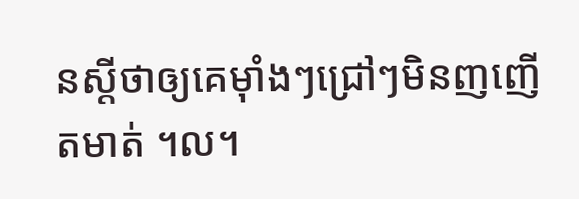នស្ដីថាឲ្យគេម៉ាំងៗជ្រៅៗមិនញញើតមាត់ ។ល។